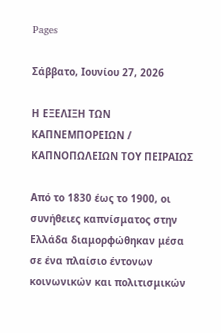Pages

Σάββατο, Ιουνίου 27, 2026

Η ΕΞΕΛΙΞΗ ΤΩΝ ΚΑΠΝΕΜΠΟΡΕΙΩΝ / ΚΑΠΝΟΠΩΛΕΙΩΝ ΤΟΥ ΠΕΙΡΑΙΩΣ

Από το 1830 έως το 1900, οι συνήθειες καπνίσματος στην Ελλάδα διαμορφώθηκαν μέσα σε ένα πλαίσιο έντονων κοινωνικών και πολιτισμικών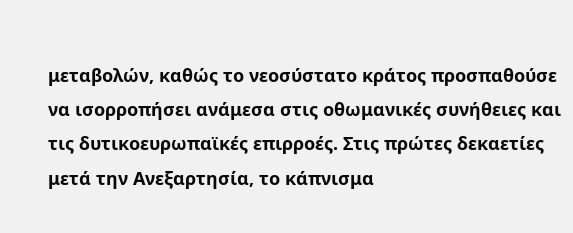μεταβολών, καθώς το νεοσύστατο κράτος προσπαθούσε να ισορροπήσει ανάμεσα στις οθωμανικές συνήθειες και τις δυτικοευρωπαϊκές επιρροές. Στις πρώτες δεκαετίες μετά την Ανεξαρτησία, το κάπνισμα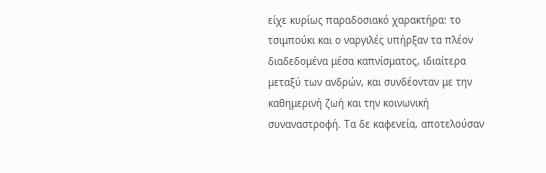είχε κυρίως παραδοσιακό χαρακτήρα: το τσιμπούκι και ο ναργιλές υπήρξαν τα πλέον διαδεδομένα μέσα καπνίσματος, ιδιαίτερα μεταξύ των ανδρών, και συνδέονταν με την καθημερινή ζωή και την κοινωνική συναναστροφή. Τα δε καφενεία, αποτελούσαν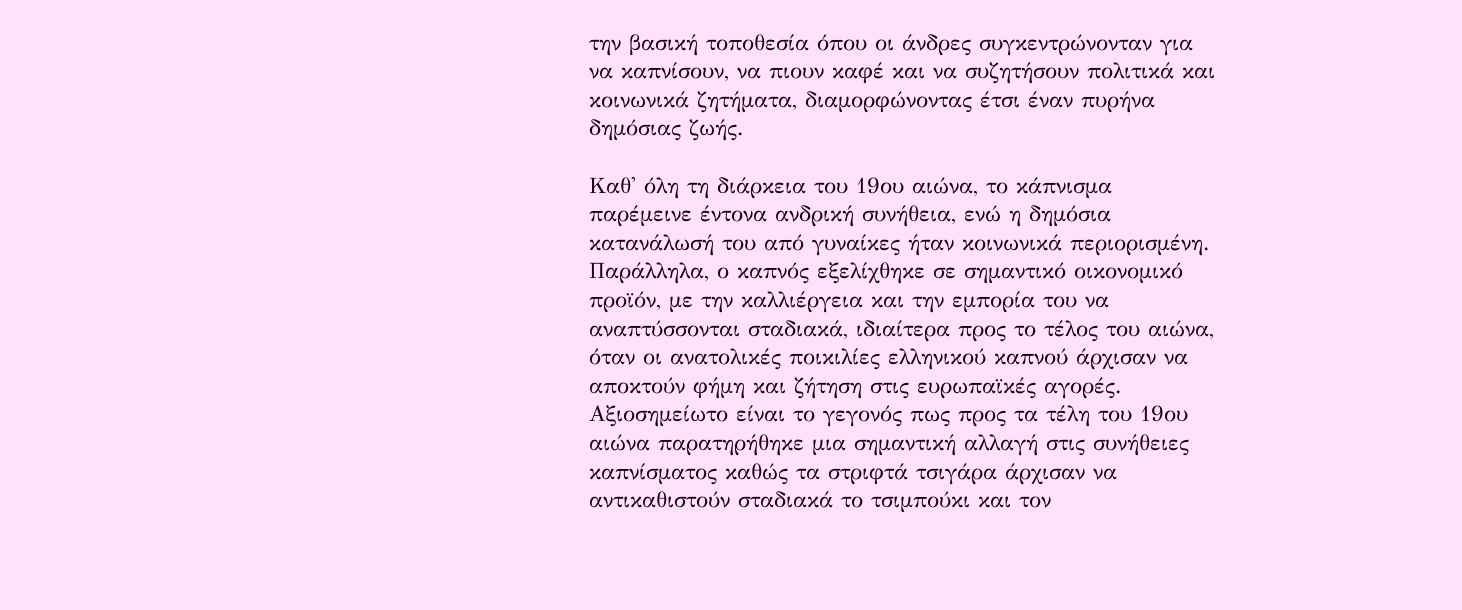την βασική τοποθεσία όπου οι άνδρες συγκεντρώνονταν για να καπνίσουν, να πιουν καφέ και να συζητήσουν πολιτικά και κοινωνικά ζητήματα, διαμορφώνοντας έτσι έναν πυρήνα δημόσιας ζωής.

Καθ' όλη τη διάρκεια του 19ου αιώνα, το κάπνισμα παρέμεινε έντονα ανδρική συνήθεια, ενώ η δημόσια κατανάλωσή του από γυναίκες ήταν κοινωνικά περιορισμένη. Παράλληλα, ο καπνός εξελίχθηκε σε σημαντικό οικονομικό προϊόν, με την καλλιέργεια και την εμπορία του να αναπτύσσονται σταδιακά, ιδιαίτερα προς το τέλος του αιώνα, όταν οι ανατολικές ποικιλίες ελληνικού καπνού άρχισαν να αποκτούν φήμη και ζήτηση στις ευρωπαϊκές αγορές. Αξιοσημείωτο είναι το γεγονός πως προς τα τέλη του 19ου αιώνα παρατηρήθηκε μια σημαντική αλλαγή στις συνήθειες καπνίσματος καθώς τα στριφτά τσιγάρα άρχισαν να αντικαθιστούν σταδιακά το τσιμπούκι και τον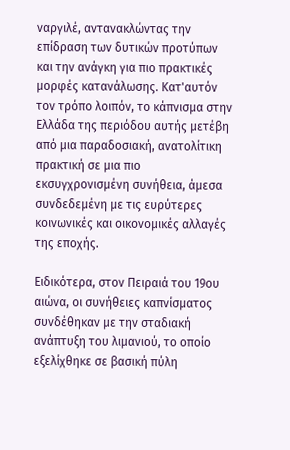ναργιλέ, αντανακλώντας την επίδραση των δυτικών προτύπων και την ανάγκη για πιο πρακτικές μορφές κατανάλωσης. Κατ'αυτόν τον τρόπο λοιπόν, το κάπνισμα στην Ελλάδα της περιόδου αυτής μετέβη από μια παραδοσιακή, ανατολίτικη πρακτική σε μια πιο εκσυγχρονισμένη συνήθεια, άμεσα συνδεδεμένη με τις ευρύτερες κοινωνικές και οικονομικές αλλαγές της εποχής.

Ειδικότερα, στον Πειραιά του 19ου αιώνα, οι συνήθειες καπνίσματος συνδέθηκαν με την σταδιακή ανάπτυξη του λιμανιού, το οποίο εξελίχθηκε σε βασική πύλη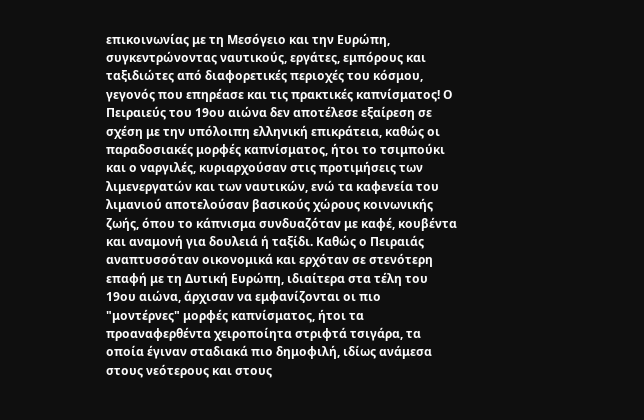επικοινωνίας με τη Μεσόγειο και την Ευρώπη, συγκεντρώνοντας ναυτικούς, εργάτες, εμπόρους και ταξιδιώτες από διαφορετικές περιοχές του κόσμου, γεγονός που επηρέασε και τις πρακτικές καπνίσματος! Ο Πειραιεύς του 19ου αιώνα δεν αποτέλεσε εξαίρεση σε σχέση με την υπόλοιπη ελληνική επικράτεια, καθώς οι παραδοσιακές μορφές καπνίσματος, ήτοι το τσιμπούκι και ο ναργιλές, κυριαρχούσαν στις προτιμήσεις των λιμενεργατών και των ναυτικών, ενώ τα καφενεία του λιμανιού αποτελούσαν βασικούς χώρους κοινωνικής ζωής, όπου το κάπνισμα συνδυαζόταν με καφέ, κουβέντα και αναμονή για δουλειά ή ταξίδι. Καθώς ο Πειραιάς αναπτυσσόταν οικονομικά και ερχόταν σε στενότερη επαφή με τη Δυτική Ευρώπη, ιδιαίτερα στα τέλη του 19ου αιώνα, άρχισαν να εμφανίζονται οι πιο "μοντέρνες" μορφές καπνίσματος, ήτοι τα προαναφερθέντα χειροποίητα στριφτά τσιγάρα, τα οποία έγιναν σταδιακά πιο δημοφιλή, ιδίως ανάμεσα στους νεότερους και στους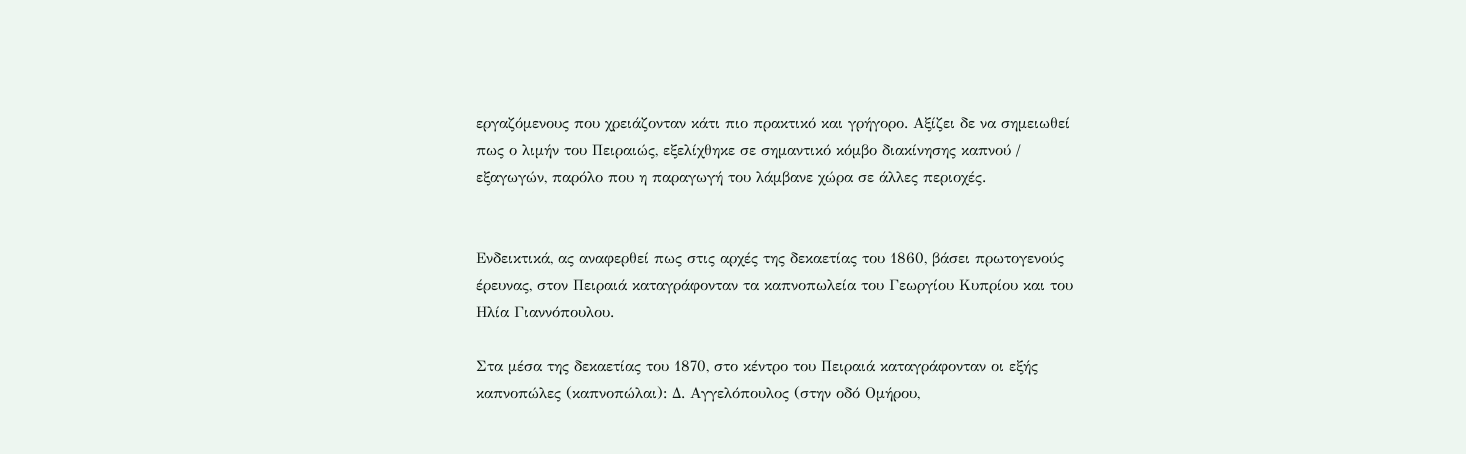εργαζόμενους που χρειάζονταν κάτι πιο πρακτικό και γρήγορο. Αξίζει δε να σημειωθεί πως ο λιμήν του Πειραιώς, εξελίχθηκε σε σημαντικό κόμβο διακίνησης καπνού / εξαγωγών, παρόλο που η παραγωγή του λάμβανε χώρα σε άλλες περιοχές.


Ενδεικτικά, ας αναφερθεί πως στις αρχές της δεκαετίας του 1860, βάσει πρωτογενούς έρευνας, στον Πειραιά καταγράφονταν τα καπνοπωλεία του Γεωργίου Κυπρίου και του Ηλία Γιαννόπουλου.

Στα μέσα της δεκαετίας του 1870, στο κέντρο του Πειραιά καταγράφονταν οι εξής καπνοπώλες (καπνοπώλαι): Δ. Αγγελόπουλος (στην οδό Ομήρου,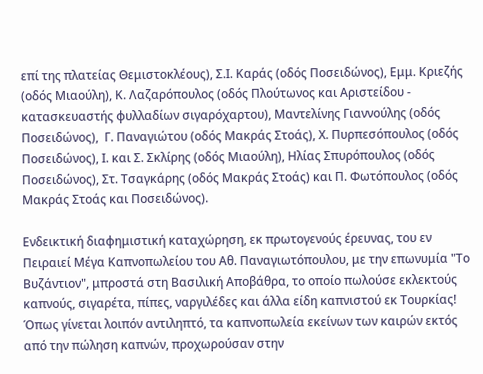επί της πλατείας Θεμιστοκλέους), Σ.Ι. Καράς (οδός Ποσειδώνος), Εμμ. Κριεζής (οδός Μιαούλη), Κ. Λαζαρόπουλος (οδός Πλούτωνος και Αριστείδου - κατασκευαστής φυλλαδίων σιγαρόχαρτου), Μαντελίνης Γιαννούλης (οδός Ποσειδώνος),  Γ. Παναγιώτου (οδός Μακράς Στοάς), Χ. Πυρπεσόπουλος (οδός Ποσειδώνος), Ι. και Σ. Σκλίρης (οδός Μιαούλη), Ηλίας Σπυρόπουλος (οδός Ποσειδώνος), Στ. Τσαγκάρης (οδός Μακράς Στοάς) και Π. Φωτόπουλος (οδός Μακράς Στοάς και Ποσειδώνος).

Ενδεικτική διαφημιστική καταχώρηση, εκ πρωτογενούς έρευνας, του εν Πειραιεί Μέγα Καπνοπωλείου του Αθ. Παναγιωτόπουλου, με την επωνυμία "Το Βυζάντιον", μπροστά στη Βασιλική Αποβάθρα, το οποίο πωλούσε εκλεκτούς καπνούς, σιγαρέτα, πίπες, ναργιλέδες και άλλα είδη καπνιστού εκ Τουρκίας! Όπως γίνεται λοιπόν αντιληπτό, τα καπνοπωλεία εκείνων των καιρών εκτός από την πώληση καπνών, προχωρούσαν στην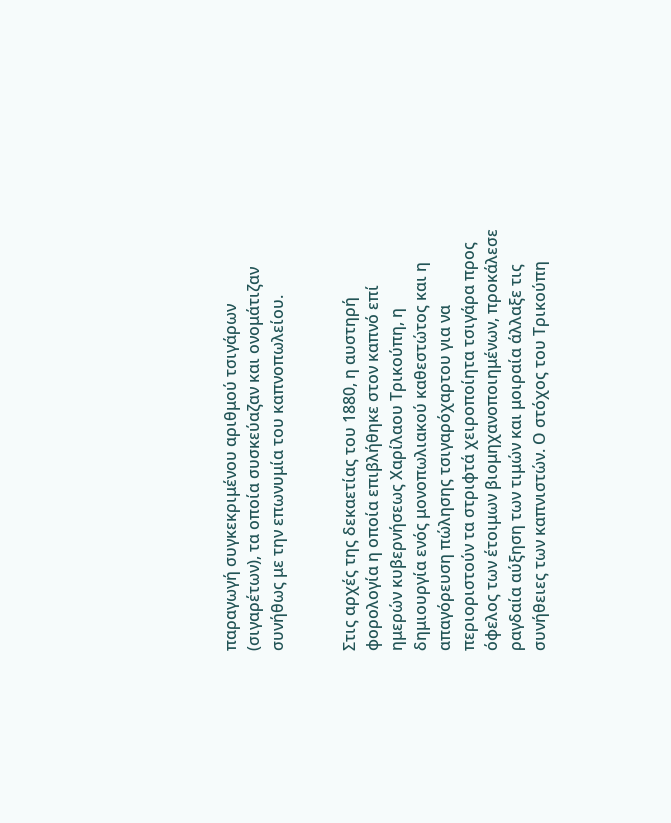παραγωγή συγκεκριμένου αριθμού τσιγάρων (σιγαρέτων), τα οποία συσκεύαζαν και ονομάτιζαν συνήθως με την επωνυμία του καπνοπωλείου.


Στις αρχές της δεκαετίας του 1880, η αυστηρή φορολογία η οποία επιβλήθηκε στον καπνό επί ημερών κυβερνήσεως Χαρίλαου Τρικούπη, η δημιουργία ενός μονοπωλιακού καθεστώτος και η απαγόρευση πώλησης τσιγαρόχαρτου για να περιοριστούν τα στριφτά χειροποίητα τσιγάρα προς όφελος των έτοιμων βιομηχανοποιημένων, προκάλεσε ραγδαία αύξηση των τιμών και μοιραία άλλαξε τις συνήθειες των καπνιστών. Ο στόχος του Τρικούπη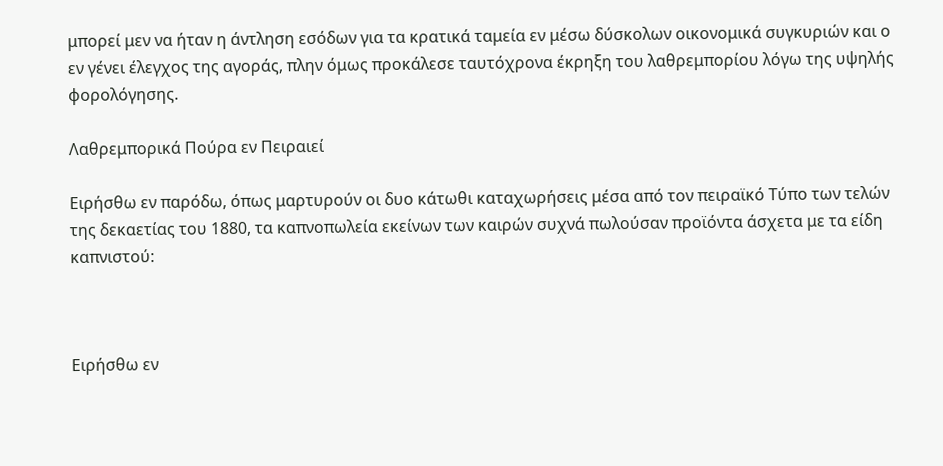μπορεί μεν να ήταν η άντληση εσόδων για τα κρατικά ταμεία εν μέσω δύσκολων οικονομικά συγκυριών και ο εν γένει έλεγχος της αγοράς, πλην όμως προκάλεσε ταυτόχρονα έκρηξη του λαθρεμπορίου λόγω της υψηλής φορολόγησης.

Λαθρεμπορικά Πούρα εν Πειραιεί

Ειρήσθω εν παρόδω, όπως μαρτυρούν οι δυο κάτωθι καταχωρήσεις μέσα από τον πειραϊκό Τύπο των τελών της δεκαετίας του 1880, τα καπνοπωλεία εκείνων των καιρών συχνά πωλούσαν προϊόντα άσχετα με τα είδη καπνιστού:



Ειρήσθω εν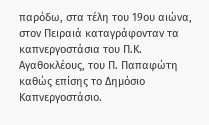παρόδω, στα τέλη του 19ου αιώνα, στον Πειραιά καταγράφονταν τα καπνεργοστάσια του Π.Κ. Αγαθοκλέους, του Π. Παπαφώτη καθώς επίσης το Δημόσιο Καπνεργοστάσιο.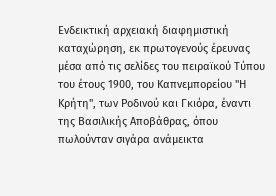Ενδεικτική αρχειακή διαφημιστική καταχώρηση, εκ πρωτογενούς έρευνας μέσα από τις σελίδες του πειραϊκού Τύπου του έτους 1900, του Καπνεμπορείου "Η Κρήτη", των Ροδινού και Γκιόρα, έναντι της Βασιλικής Αποβάθρας, όπου πωλούνταν σιγάρα ανάμεικτα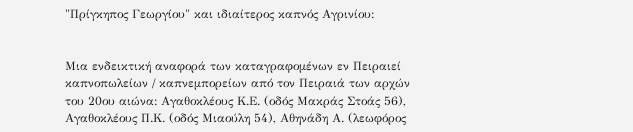"Πρίγκηπος Γεωργίου" και ιδιαίτερος καπνός Αγρινίου:


Μια ενδεικτική αναφορά των καταγραφομένων εν Πειραιεί καπνοπωλείων / καπνεμπορείων από τον Πειραιά των αρχών του 20ου αιώνα: Αγαθοκλέους Κ.Ε. (οδός Μακράς Στοάς 56), Αγαθοκλέους Π.Κ. (οδός Μιαούλη 54), Αθηνάδη Α. (λεωφόρος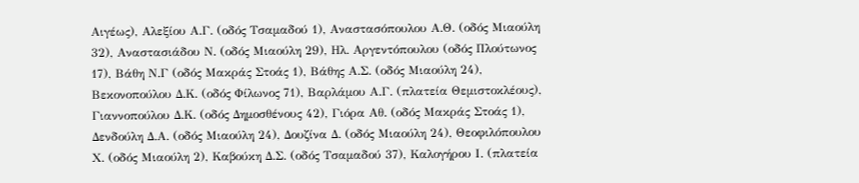Αιγέως), Αλεξίου Α.Γ. (οδός Τσαμαδού 1), Αναστασόπουλου Α.Θ. (οδός Μιαούλη 32), Αναστασιάδου Ν. (οδός Μιαούλη 29), Ηλ. Αργεντόπουλου (οδός Πλούτωνος 17), Βάθη Ν.Γ (οδός Μακράς Στοάς 1), Βάθης Α.Σ. (οδός Μιαούλη 24), Βεκονοπούλου Δ.Κ. (οδός Φίλωνος 71), Βαρλάμου Α.Γ. (πλατεία Θεμιστοκλέους), Γιαννοπούλου Δ.Κ. (οδός Δημοσθένους 42), Γιόρα Αθ. (οδός Μακράς Στοάς 1), Δενδούλη Δ.Α. (οδός Μιαούλη 24), Δουζίνα Δ. (οδός Μιαούλη 24), Θεοφιλόπουλου Χ. (οδός Μιαούλη 2), Καβούκη Δ.Σ. (οδός Τσαμαδού 37), Καλογήρου Ι. (πλατεία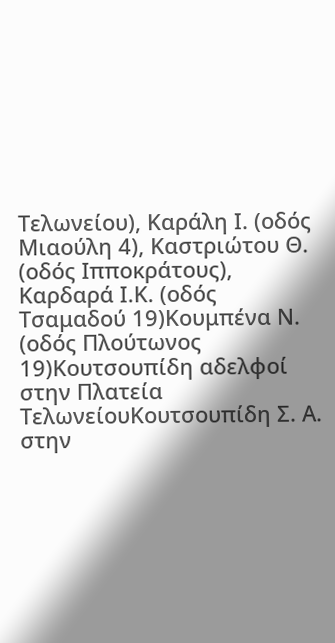Τελωνείου), Καράλη Ι. (οδός Μιαούλη 4), Καστριώτου Θ. (οδός Ιπποκράτους), Καρδαρά Ι.Κ. (οδός Τσαμαδού 19)Κουμπένα Ν. (οδός Πλούτωνος 19)Κουτσουπίδη αδελφοί στην Πλατεία ΤελωνείουΚουτσουπίδη Σ. Α. στην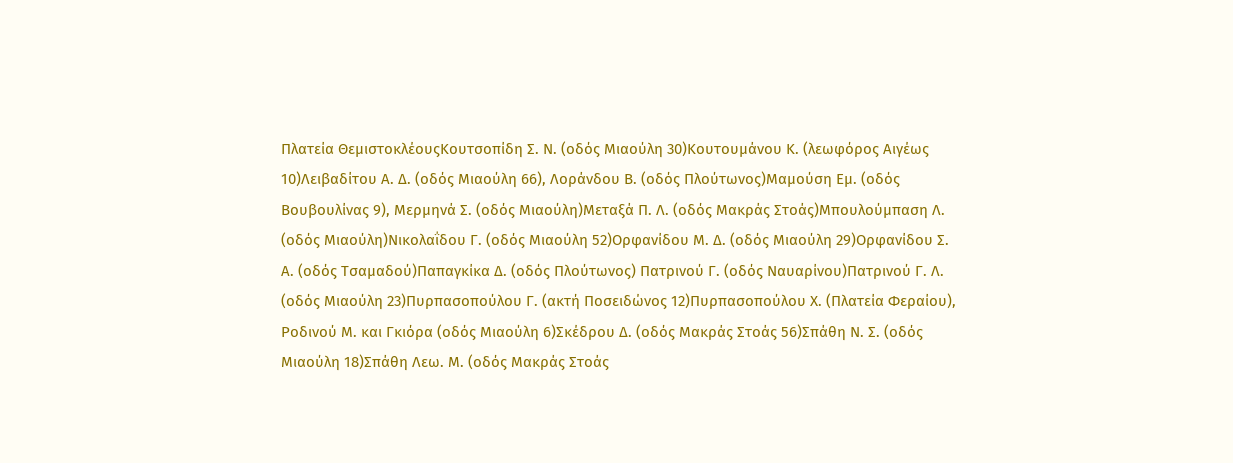Πλατεία ΘεμιστοκλέουςΚουτσοπίδη Σ. Ν. (οδός Μιαούλη 30)Κουτουμάνου Κ. (λεωφόρος Αιγέως 10)Λειβαδίτου Α. Δ. (οδός Μιαούλη 66), Λοράνδου Β. (οδός Πλούτωνος)Μαμούση Εμ. (οδός Βουβουλίνας 9), Μερμηνά Σ. (οδός Μιαούλη)Μεταξά Π. Λ. (οδός Μακράς Στοάς)Μπουλούμπαση Λ. (οδός Μιαούλη)Νικολαΐδου Γ. (οδός Μιαούλη 52)Ορφανίδου Μ. Δ. (οδός Μιαούλη 29)Ορφανίδου Σ. Α. (οδός Τσαμαδού)Παπαγκίκα Δ. (οδός Πλούτωνος) Πατρινού Γ. (οδός Ναυαρίνου)Πατρινού Γ. Λ. (οδός Μιαούλη 23)Πυρπασοπούλου Γ. (ακτή Ποσειδώνος 12)Πυρπασοπούλου Χ. (Πλατεία Φεραίου), Ροδινού Μ. και Γκιόρα (οδός Μιαούλη 6)Σκέδρου Δ. (οδός Μακράς Στοάς 56)Σπάθη Ν. Σ. (οδός Μιαούλη 18)Σπάθη Λεω. Μ. (οδός Μακράς Στοάς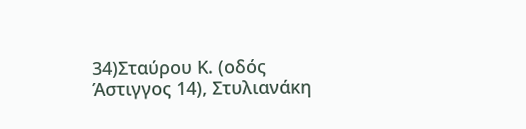34)Σταύρου Κ. (οδός Άστιγγος 14), Στυλιανάκη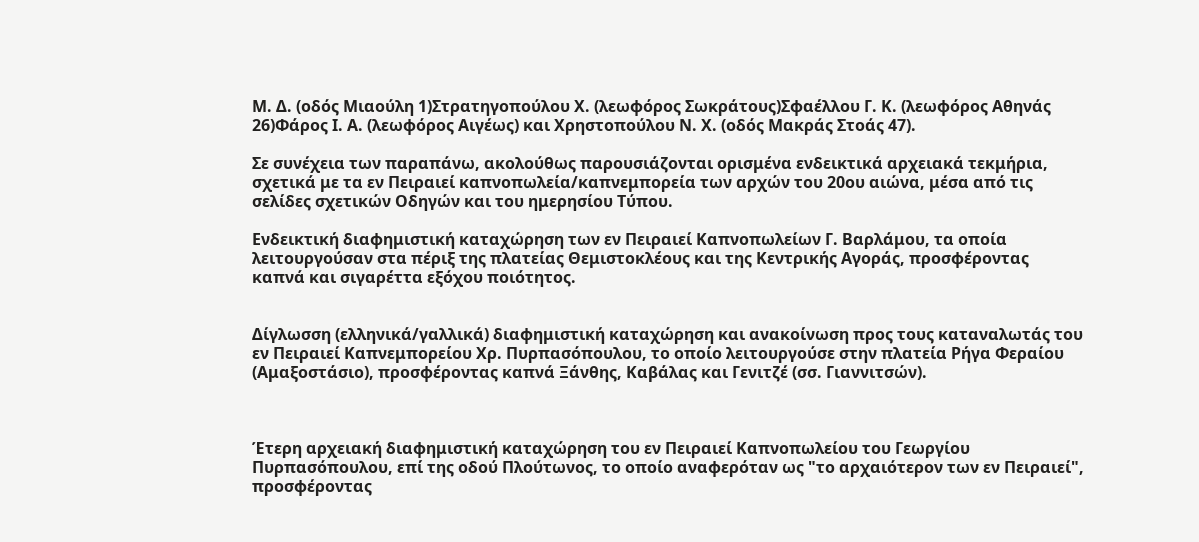Μ. Δ. (οδός Μιαούλη 1)Στρατηγοπούλου Χ. (λεωφόρος Σωκράτους)Σφαέλλου Γ. Κ. (λεωφόρος Αθηνάς 26)Φάρος Ι. Α. (λεωφόρος Αιγέως) και Χρηστοπούλου Ν. Χ. (οδός Μακράς Στοάς 47).

Σε συνέχεια των παραπάνω, ακολούθως παρουσιάζονται ορισμένα ενδεικτικά αρχειακά τεκμήρια, σχετικά με τα εν Πειραιεί καπνοπωλεία/καπνεμπορεία των αρχών του 20ου αιώνα, μέσα από τις σελίδες σχετικών Οδηγών και του ημερησίου Τύπου.

Ενδεικτική διαφημιστική καταχώρηση των εν Πειραιεί Καπνοπωλείων Γ. Βαρλάμου, τα οποία λειτουργούσαν στα πέριξ της πλατείας Θεμιστοκλέους και της Κεντρικής Αγοράς, προσφέροντας καπνά και σιγαρέττα εξόχου ποιότητος.


Δίγλωσση (ελληνικά/γαλλικά) διαφημιστική καταχώρηση και ανακοίνωση προς τους καταναλωτάς του εν Πειραιεί Καπνεμπορείου Χρ. Πυρπασόπουλου, το οποίο λειτουργούσε στην πλατεία Ρήγα Φεραίου (Αμαξοστάσιο), προσφέροντας καπνά Ξάνθης, Καβάλας και Γενιτζέ (σσ. Γιαννιτσών).



Έτερη αρχειακή διαφημιστική καταχώρηση του εν Πειραιεί Καπνοπωλείου του Γεωργίου Πυρπασόπουλου, επί της οδού Πλούτωνος, το οποίο αναφερόταν ως "το αρχαιότερον των εν Πειραιεί", προσφέροντας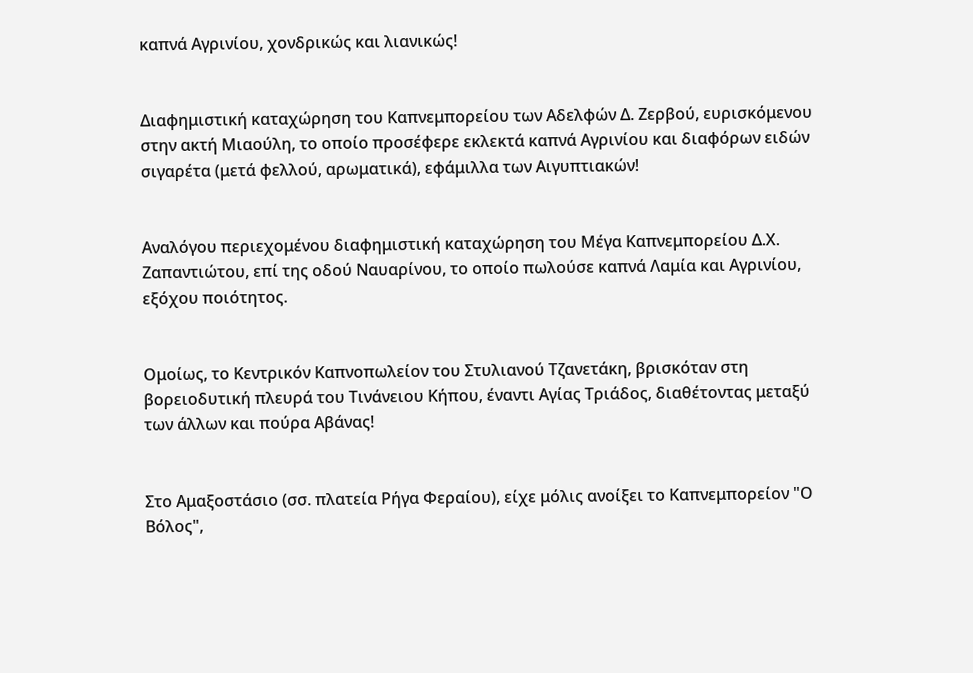καπνά Αγρινίου, χονδρικώς και λιανικώς!


Διαφημιστική καταχώρηση του Καπνεμπορείου των Αδελφών Δ. Ζερβού, ευρισκόμενου στην ακτή Μιαούλη, το οποίο προσέφερε εκλεκτά καπνά Αγρινίου και διαφόρων ειδών σιγαρέτα (μετά φελλού, αρωματικά), εφάμιλλα των Αιγυπτιακών!


Αναλόγου περιεχομένου διαφημιστική καταχώρηση του Μέγα Καπνεμπορείου Δ.Χ. Ζαπαντιώτου, επί της οδού Ναυαρίνου, το οποίο πωλούσε καπνά Λαμία και Αγρινίου, εξόχου ποιότητος.


Ομοίως, το Κεντρικόν Καπνοπωλείον του Στυλιανού Τζανετάκη, βρισκόταν στη βορειοδυτική πλευρά του Τινάνειου Κήπου, έναντι Αγίας Τριάδος, διαθέτοντας μεταξύ των άλλων και πούρα Αβάνας!


Στο Αμαξοστάσιο (σσ. πλατεία Ρήγα Φεραίου), είχε μόλις ανοίξει το Καπνεμπορείον "Ο Βόλος",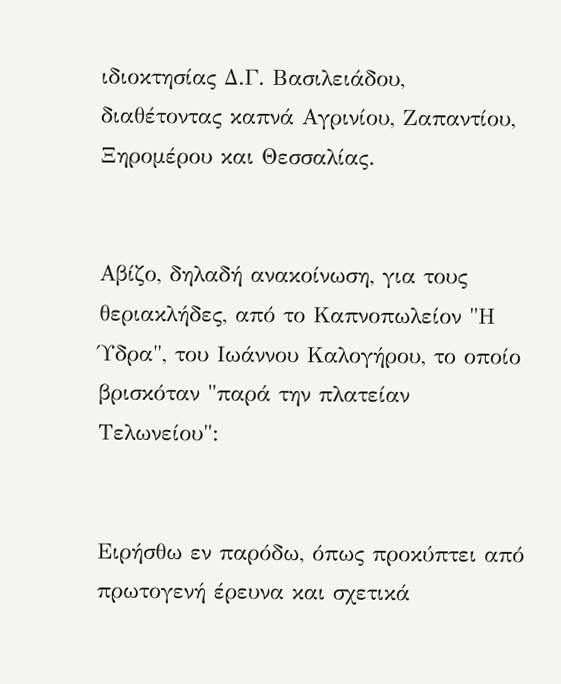ιδιοκτησίας Δ.Γ. Βασιλειάδου, διαθέτοντας καπνά Αγρινίου, Ζαπαντίου, Ξηρομέρου και Θεσσαλίας.


Αβίζο, δηλαδή ανακοίνωση, για τους θεριακλήδες, από το Καπνοπωλείον "Η Ύδρα", του Ιωάννου Καλογήρου, το οποίο βρισκόταν "παρά την πλατείαν Τελωνείου":


Ειρήσθω εν παρόδω, όπως προκύπτει από πρωτογενή έρευνα και σχετικά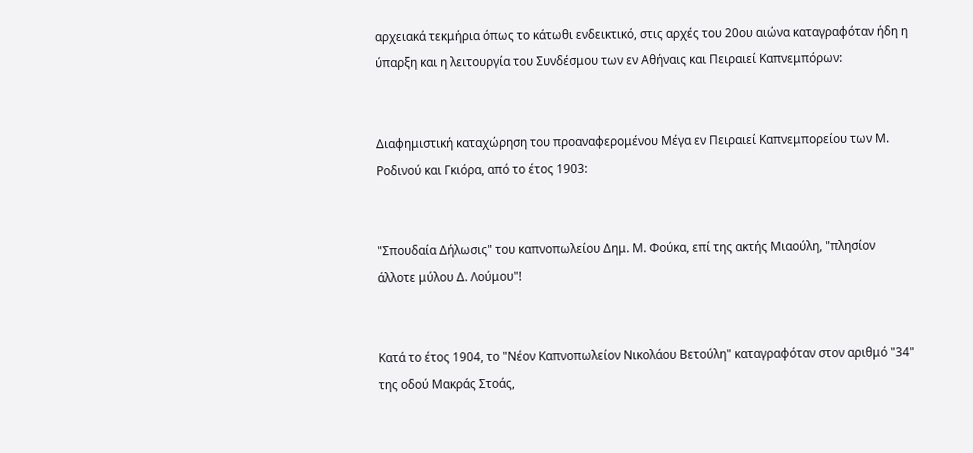αρχειακά τεκμήρια όπως το κάτωθι ενδεικτικό, στις αρχές του 20ου αιώνα καταγραφόταν ήδη η ύπαρξη και η λειτουργία του Συνδέσμου των εν Αθήναις και Πειραιεί Καπνεμπόρων:


Διαφημιστική καταχώρηση του προαναφερομένου Μέγα εν Πειραιεί Καπνεμπορείου των Μ. Ροδινού και Γκιόρα, από το έτος 1903:


"Σπουδαία Δήλωσις" του καπνοπωλείου Δημ. Μ. Φούκα, επί της ακτής Μιαούλη, "πλησίον άλλοτε μύλου Δ. Λούμου"!


Κατά το έτος 1904, το "Νέον Καπνοπωλείον Νικολάου Βετούλη" καταγραφόταν στον αριθμό "34" της οδού Μακράς Στοάς,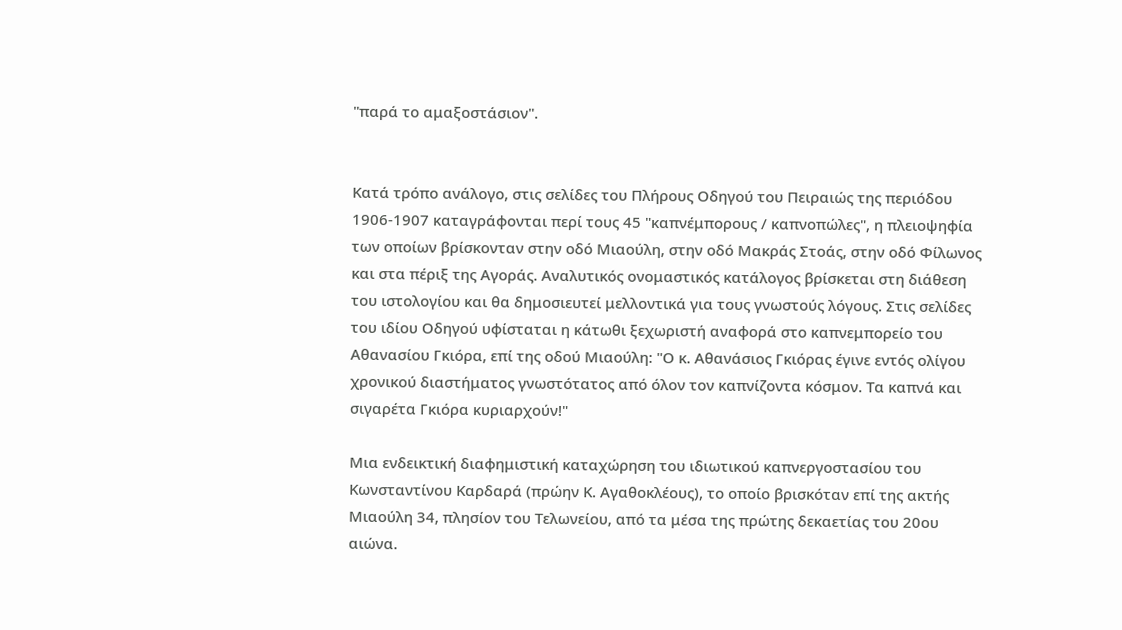"παρά το αμαξοστάσιον".


Κατά τρόπο ανάλογο, στις σελίδες του Πλήρους Οδηγού του Πειραιώς της περιόδου 1906-1907 καταγράφονται περί τους 45 "καπνέμπορους / καπνοπώλες", η πλειοψηφία των οποίων βρίσκονταν στην οδό Μιαούλη, στην οδό Μακράς Στοάς, στην οδό Φίλωνος και στα πέριξ της Αγοράς. Αναλυτικός ονομαστικός κατάλογος βρίσκεται στη διάθεση του ιστολογίου και θα δημοσιευτεί μελλοντικά για τους γνωστούς λόγους. Στις σελίδες του ιδίου Οδηγού υφίσταται η κάτωθι ξεχωριστή αναφορά στο καπνεμπορείο του Αθανασίου Γκιόρα, επί της οδού Μιαούλη: "Ο κ. Αθανάσιος Γκιόρας έγινε εντός ολίγου χρονικού διαστήματος γνωστότατος από όλον τον καπνίζοντα κόσμον. Τα καπνά και σιγαρέτα Γκιόρα κυριαρχούν!"

Μια ενδεικτική διαφημιστική καταχώρηση του ιδιωτικού καπνεργοστασίου του Κωνσταντίνου Καρδαρά (πρώην Κ. Αγαθοκλέους), το οποίο βρισκόταν επί της ακτής Μιαούλη 34, πλησίον του Τελωνείου, από τα μέσα της πρώτης δεκαετίας του 20ου αιώνα.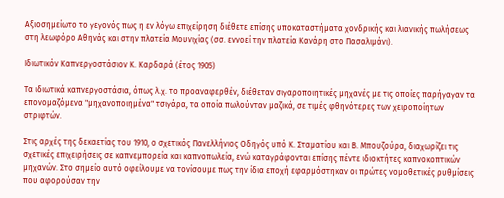Αξιοσημείωτο το γεγονός πως η εν λόγω επιχείρηση διέθετε επίσης υποκαταστήματα χονδρικής και λιανικής πωλήσεως στη λεωφόρο Αθηνάς και στην πλατεία Μουνιχίας (σσ. εννοεί την πλατεία Κανάρη στο Πασαλιμάνι).

Ιδιωτικόν Καπνεργοστάσιον Κ. Καρδαρά (έτος 1905)

Τα ιδιωτικά καπνεργοστάσια, όπως λ.χ. το προαναφερθέν, διέθεταν σιγαροποιητικές μηχανές με τις οποίες παρήγαγαν τα επονομαζόμενα "μηχανοποιημένα" τσιγάρα, τα οποία πωλούνταν μαζικά, σε τιμές φθηνότερες των χειροποίητων στριφτών.

Στις αρχές της δεκαετίας του 1910, ο σχετικός Πανελλήνιος Οδηγός υπό Κ. Σταματίου και Β. Μπουζούρα, διαχωρίζει τις σχετικές επιχειρήσεις σε καπνεμπορεία και καπνοπωλεία, ενώ καταγράφονται επίσης πέντε ιδιοκτήτες καπνοκοπτικών μηχανών. Στο σημείο αυτό οφείλουμε να τονίσουμε πως την ίδια εποχή εφαρμόστηκαν οι πρώτες νομοθετικές ρυθμίσεις που αφορούσαν την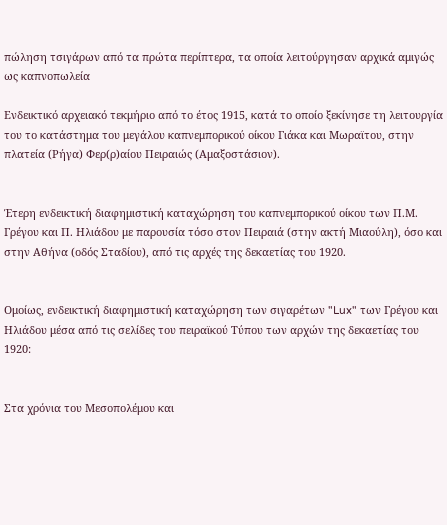πώληση τσιγάρων από τα πρώτα περίπτερα, τα οποία λειτούργησαν αρχικά αμιγώς ως καπνοπωλεία

Ενδεικτικό αρχειακό τεκμήριο από το έτος 1915, κατά το οποίο ξεκίνησε τη λειτουργία του το κατάστημα του μεγάλου καπνεμπορικού οίκου Γιάκα και Μωραϊτου, στην πλατεία (Ρήγα) Φερ(ρ)αίου Πειραιώς (Αμαξοστάσιον).


Έτερη ενδεικτική διαφημιστική καταχώρηση του καπνεμπορικού οίκου των Π.Μ. Γρέγου και Π. Ηλιάδου με παρουσία τόσο στον Πειραιά (στην ακτή Μιαούλη), όσο και στην Αθήνα (οδός Σταδίου), από τις αρχές της δεκαετίας του 1920.


Ομοίως, ενδεικτική διαφημιστική καταχώρηση των σιγαρέτων "Lux" των Γρέγου και Ηλιάδου μέσα από τις σελίδες του πειραϊκού Τύπου των αρχών της δεκαετίας του 1920:


Στα χρόνια του Μεσοπολέμου και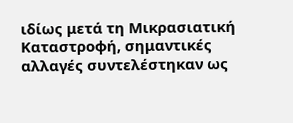ιδίως μετά τη Μικρασιατική Καταστροφή, σημαντικές αλλαγές συντελέστηκαν ως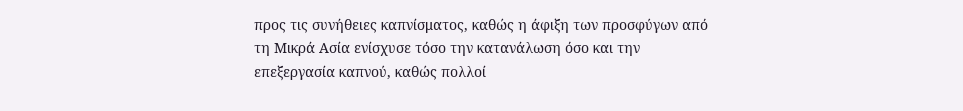προς τις συνήθειες καπνίσματος, καθώς η άφιξη των προσφύγων από τη Μικρά Ασία ενίσχυσε τόσο την κατανάλωση όσο και την επεξεργασία καπνού, καθώς πολλοί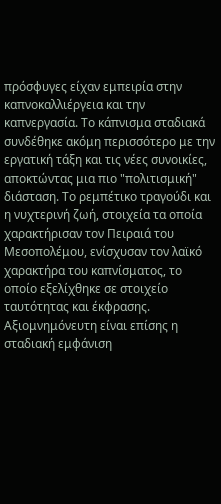πρόσφυγες είχαν εμπειρία στην καπνοκαλλιέργεια και την καπνεργασία. Το κάπνισμα σταδιακά συνδέθηκε ακόμη περισσότερο με την εργατική τάξη και τις νέες συνοικίες, αποκτώντας μια πιο "πολιτισμική" διάσταση. Το ρεμπέτικο τραγούδι και η νυχτερινή ζωή, στοιχεία τα οποία χαρακτήρισαν τον Πειραιά του Μεσοπολέμου, ενίσχυσαν τον λαϊκό χαρακτήρα του καπνίσματος, το οποίο εξελίχθηκε σε στοιχείο ταυτότητας και έκφρασης. Αξιομνημόνευτη είναι επίσης η σταδιακή εμφάνιση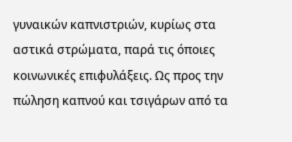γυναικών καπνιστριών, κυρίως στα αστικά στρώματα, παρά τις όποιες κοινωνικές επιφυλάξεις. Ως προς την πώληση καπνού και τσιγάρων από τα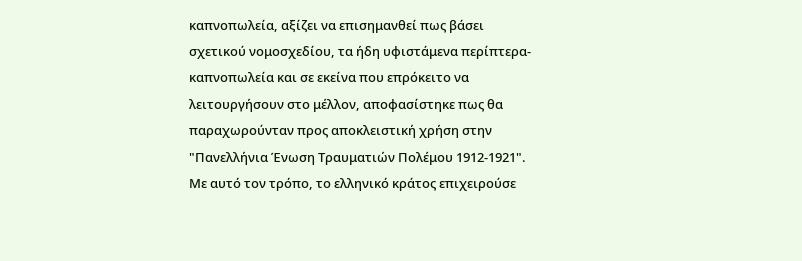καπνοπωλεία, αξίζει να επισημανθεί πως βάσει σχετικού νομοσχεδίου, τα ήδη υφιστάμενα περίπτερα-καπνοπωλεία και σε εκείνα που επρόκειτο να λειτουργήσουν στο μέλλον, αποφασίστηκε πως θα παραχωρούνταν προς αποκλειστική χρήση στην "Πανελλήνια Ένωση Τραυματιών Πολέμου 1912-1921". Με αυτό τον τρόπο, το ελληνικό κράτος επιχειρούσε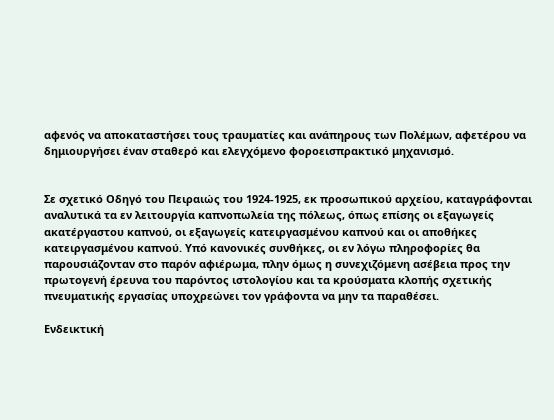αφενός να αποκαταστήσει τους τραυματίες και ανάπηρους των Πολέμων, αφετέρου να δημιουργήσει έναν σταθερό και ελεγχόμενο φοροεισπρακτικό μηχανισμό.


Σε σχετικό Οδηγό του Πειραιώς του 1924-1925, εκ προσωπικού αρχείου, καταγράφονται αναλυτικά τα εν λειτουργία καπνοπωλεία της πόλεως, όπως επίσης οι εξαγωγείς ακατέργαστου καπνού, οι εξαγωγείς κατειργασμένου καπνού και οι αποθήκες κατειργασμένου καπνού. Υπό κανονικές συνθήκες, οι εν λόγω πληροφορίες θα παρουσιάζονταν στο παρόν αφιέρωμα, πλην όμως η συνεχιζόμενη ασέβεια προς την πρωτογενή έρευνα του παρόντος ιστολογίου και τα κρούσματα κλοπής σχετικής πνευματικής εργασίας υποχρεώνει τον γράφοντα να μην τα παραθέσει.

Ενδεικτική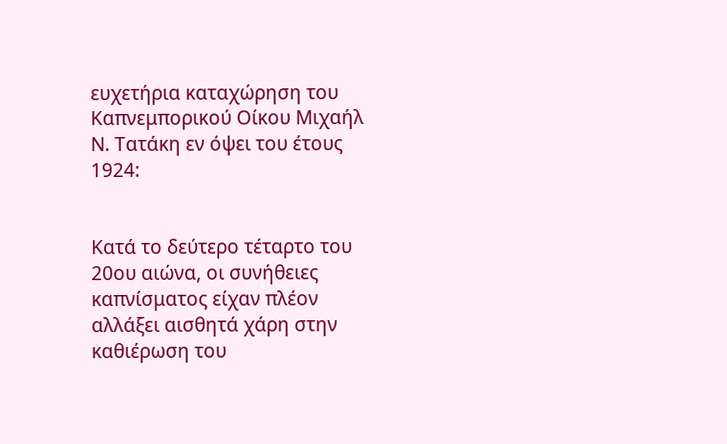ευχετήρια καταχώρηση του Καπνεμπορικού Οίκου Μιχαήλ Ν. Τατάκη εν όψει του έτους 1924:


Κατά το δεύτερο τέταρτο του 20ου αιώνα, οι συνήθειες καπνίσματος είχαν πλέον αλλάξει αισθητά χάρη στην καθιέρωση του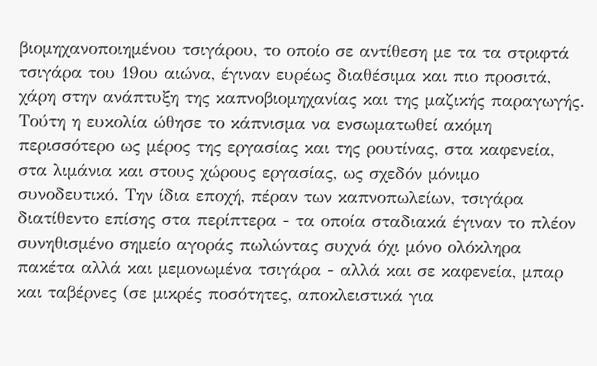βιομηχανοποιημένου τσιγάρου, το οποίο σε αντίθεση με τα τα στριφτά τσιγάρα του 19ου αιώνα, έγιναν ευρέως διαθέσιμα και πιο προσιτά, χάρη στην ανάπτυξη της καπνοβιομηχανίας και της μαζικής παραγωγής. Τούτη η ευκολία ώθησε το κάπνισμα να ενσωματωθεί ακόμη περισσότερο ως μέρος της εργασίας και της ρουτίνας, στα καφενεία, στα λιμάνια και στους χώρους εργασίας, ως σχεδόν μόνιμο συνοδευτικό. Την ίδια εποχή, πέραν των καπνοπωλείων, τσιγάρα διατίθεντο επίσης στα περίπτερα - τα οποία σταδιακά έγιναν το πλέον συνηθισμένο σημείο αγοράς πωλώντας συχνά όχι μόνο ολόκληρα πακέτα αλλά και μεμονωμένα τσιγάρα - αλλά και σε καφενεία, μπαρ και ταβέρνες (σε μικρές ποσότητες, αποκλειστικά για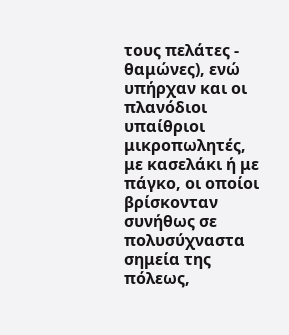τους πελάτες - θαμώνες), ενώ υπήρχαν και οι πλανόδιοι υπαίθριοι μικροπωλητές, με κασελάκι ή με πάγκο, οι οποίοι βρίσκονταν συνήθως σε πολυσύχναστα σημεία της πόλεως,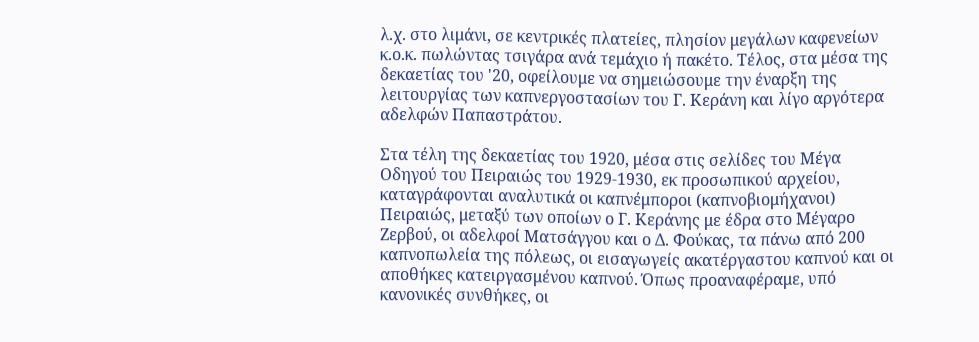λ.χ. στο λιμάνι, σε κεντρικές πλατείες, πλησίον μεγάλων καφενείων κ.ο.κ. πωλώντας τσιγάρα ανά τεμάχιο ή πακέτο. Τέλος, στα μέσα της δεκαετίας του '20, οφείλουμε να σημειώσουμε την έναρξη της λειτουργίας των καπνεργοστασίων του Γ. Κεράνη και λίγο αργότερα αδελφών Παπαστράτου.

Στα τέλη της δεκαετίας του 1920, μέσα στις σελίδες του Μέγα Οδηγού του Πειραιώς του 1929-1930, εκ προσωπικού αρχείου, καταγράφονται αναλυτικά οι καπνέμποροι (καπνοβιομήχανοι) Πειραιώς, μεταξύ των οποίων ο Γ. Κεράνης με έδρα στο Μέγαρο Ζερβού, οι αδελφοί Ματσάγγου και ο Δ. Φούκας, τα πάνω από 200 καπνοπωλεία της πόλεως, οι εισαγωγείς ακατέργαστου καπνού και οι αποθήκες κατειργασμένου καπνού. Όπως προαναφέραμε, υπό κανονικές συνθήκες, οι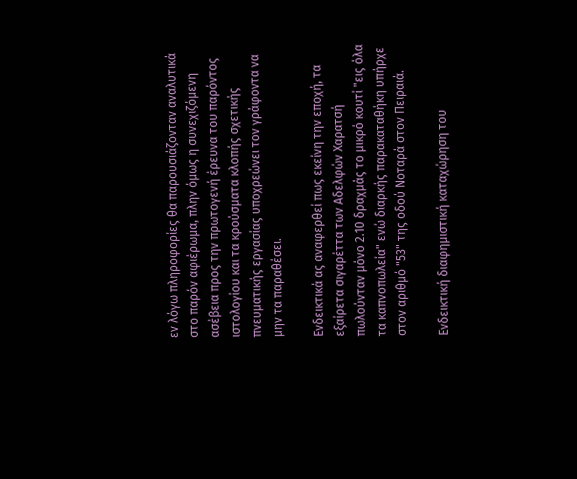εν λόγω πληροφορίες θα παρουσιάζονταν αναλυτικά στο παρόν αφιέρωμα, πλην όμως η συνεχιζόμενη ασέβεια προς την πρωτογενή έρευνα του παρόντος ιστολογίου και τα κρούσματα κλοπής σχετικής πνευματικής εργασίας υποχρεώνει τον γράφοντα να μην τα παραθέσει.

Ενδεικτικά ας αναφερθεί πως εκείνη την εποχή, τα εξαίρετα σιγαρέττα των Αδελφών Χαρατσή πωλούνταν μόνο 2.10 δραχμάς το μικρό κουτί "εις όλα τα καπνοπωλεία" ενώ διαρκής παρακαταθήκη υπήρχε στον αριθμό "53" της οδού Νοταρά στον Πειραιά.

Ενδεικτική διαφημιστική καταχώρηση του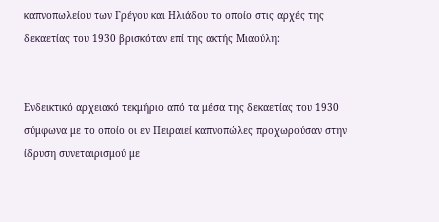καπνοπωλείου των Γρέγου και Ηλιάδου το οποίο στις αρχές της δεκαετίας του 1930 βρισκόταν επί της ακτής Μιαούλη:


Ενδεικτικό αρχειακό τεκμήριο από τα μέσα της δεκαετίας του 1930 σύμφωνα με το οποίο οι εν Πειραιεί καπνοπώλες προχωρούσαν στην ίδρυση συνεταιρισμού με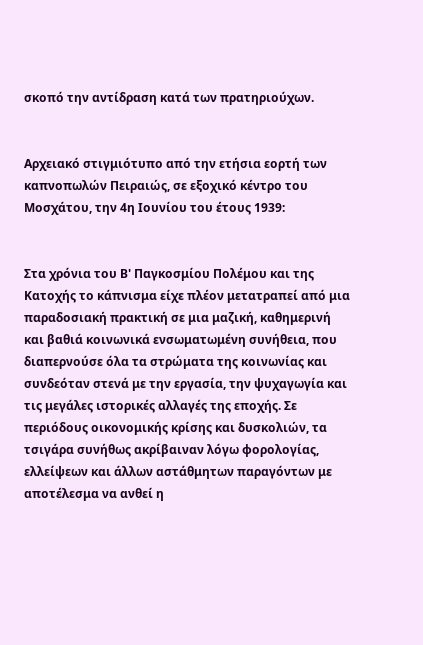σκοπό την αντίδραση κατά των πρατηριούχων.


Αρχειακό στιγμιότυπο από την ετήσια εορτή των καπνοπωλών Πειραιώς, σε εξοχικό κέντρο του Μοσχάτου, την 4η Ιουνίου του έτους 1939:


Στα χρόνια του Β' Παγκοσμίου Πολέμου και της Κατοχής το κάπνισμα είχε πλέον μετατραπεί από μια παραδοσιακή πρακτική σε μια μαζική, καθημερινή και βαθιά κοινωνικά ενσωματωμένη συνήθεια, που διαπερνούσε όλα τα στρώματα της κοινωνίας και συνδεόταν στενά με την εργασία, την ψυχαγωγία και τις μεγάλες ιστορικές αλλαγές της εποχής. Σε περιόδους οικονομικής κρίσης και δυσκολιών, τα τσιγάρα συνήθως ακρίβαιναν λόγω φορολογίας, ελλείψεων και άλλων αστάθμητων παραγόντων με αποτέλεσμα να ανθεί η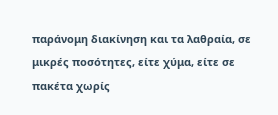παράνομη διακίνηση και τα λαθραία, σε μικρές ποσότητες, είτε χύμα, είτε σε πακέτα χωρίς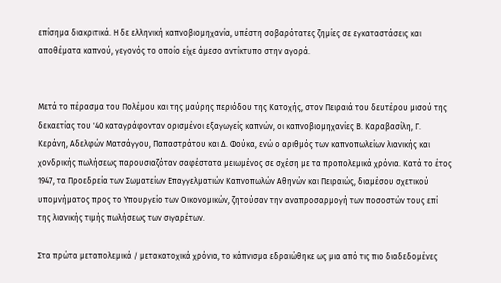επίσημα διακριτικά. Η δε ελληνική καπνοβιομηχανία, υπέστη σοβαρότατες ζημίες σε εγκαταστάσεις και αποθέματα καπνού, γεγονός το οποίο είχε άμεσο αντίκτυπο στην αγορά.


Μετά το πέρασμα του Πολέμου και της μαύρης περιόδου της Κατοχής, στον Πειραιά του δευτέρου μισού της δεκαετίας του '40 καταγράφονταν ορισμένοι εξαγωγείς καπνών, οι καπνοβιομηχανίες Β. Καραβασίλη, Γ. Κεράνη, Αδελφών Ματσάγγου, Παπαστράτου και Δ. Φούκα, ενώ ο αριθμός των καπνοπωλείων λιανικής και χονδρικής πωλήσεως παρουσιαζόταν σαφέστατα μειωμένος σε σχέση με τα προπολεμικά χρόνια. Κατά το έτος 1947, τα Προεδρεία των Σωματείων Επαγγελματιών Καπνοπωλών Αθηνών και Πειραιώς, διαμέσου σχετικού υπομνήματος προς το Υπουργείο των Οικονομικών, ζητούσαν την αναπροσαρμογή των ποσοστών τους επί της λιανικής τιμής πωλήσεως των σιγαρέτων.

Στα πρώτα μεταπολεμικά / μετακατοχικά χρόνια, το κάπνισμα εδραιώθηκε ως μια από τις πιο διαδεδομένες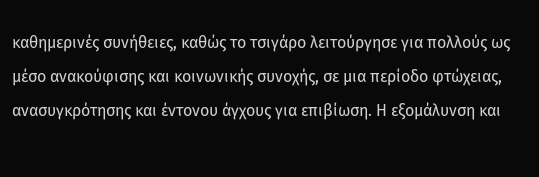καθημερινές συνήθειες, καθώς το τσιγάρο λειτούργησε για πολλούς ως μέσο ανακούφισης και κοινωνικής συνοχής, σε μια περίοδο φτώχειας, ανασυγκρότησης και έντονου άγχους για επιβίωση. Η εξομάλυνση και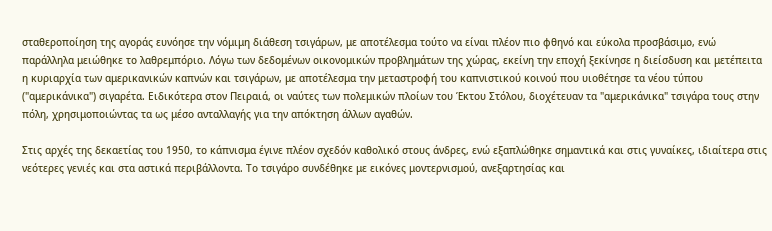σταθεροποίηση της αγοράς ευνόησε την νόμιμη διάθεση τσιγάρων, με αποτέλεσμα τούτο να είναι πλέον πιο φθηνό και εύκολα προσβάσιμο, ενώ παράλληλα μειώθηκε το λαθρεμπόριο. Λόγω των δεδομένων οικονομικών προβλημάτων της χώρας, εκείνη την εποχή ξεκίνησε η διείσδυση και μετέπειτα η κυριαρχία των αμερικανικών καπνών και τσιγάρων, με αποτέλεσμα την μεταστροφή του καπνιστικού κοινού που υιοθέτησε τα νέου τύπου ("αμερικάνικα") σιγαρέτα. Ειδικότερα στον Πειραιά, οι ναύτες των πολεμικών πλοίων του Έκτου Στόλου, διοχέτευαν τα "αμερικάνικα" τσιγάρα τους στην πόλη, χρησιμοποιώντας τα ως μέσο ανταλλαγής για την απόκτηση άλλων αγαθών.

Στις αρχές της δεκαετίας του 1950, το κάπνισμα έγινε πλέον σχεδόν καθολικό στους άνδρες, ενώ εξαπλώθηκε σημαντικά και στις γυναίκες, ιδιαίτερα στις νεότερες γενιές και στα αστικά περιβάλλοντα. Το τσιγάρο συνδέθηκε με εικόνες μοντερνισμού, ανεξαρτησίας και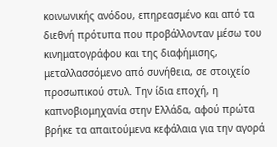κοινωνικής ανόδου, επηρεασμένο και από τα διεθνή πρότυπα που προβάλλονταν μέσω του κινηματογράφου και της διαφήμισης, μεταλλασσόμενο από συνήθεια, σε στοιχείο προσωπικού στυλ. Την ίδια εποχή, η καπνοβιομηχανία στην Ελλάδα, αφού πρώτα βρήκε τα απαιτούμενα κεφάλαια για την αγορά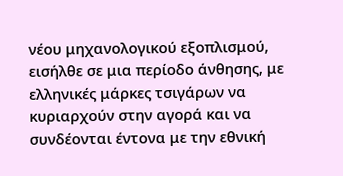νέου μηχανολογικού εξοπλισμού, εισήλθε σε μια περίοδο άνθησης, με ελληνικές μάρκες τσιγάρων να κυριαρχούν στην αγορά και να συνδέονται έντονα με την εθνική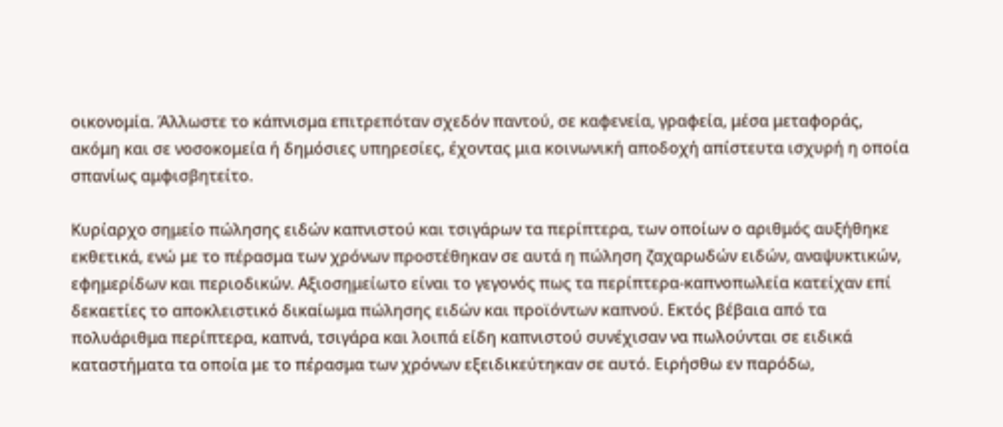οικονομία. Άλλωστε το κάπνισμα επιτρεπόταν σχεδόν παντού, σε καφενεία, γραφεία, μέσα μεταφοράς, ακόμη και σε νοσοκομεία ή δημόσιες υπηρεσίες, έχοντας μια κοινωνική αποδοχή απίστευτα ισχυρή η οποία σπανίως αμφισβητείτο.

Κυρίαρχο σημείο πώλησης ειδών καπνιστού και τσιγάρων τα περίπτερα, των οποίων ο αριθμός αυξήθηκε εκθετικά, ενώ με το πέρασμα των χρόνων προστέθηκαν σε αυτά η πώληση ζαχαρωδών ειδών, αναψυκτικών, εφημερίδων και περιοδικών. Αξιοσημείωτο είναι το γεγονός πως τα περίπτερα-καπνοπωλεία κατείχαν επί δεκαετίες το αποκλειστικό δικαίωμα πώλησης ειδών και προϊόντων καπνού. Εκτός βέβαια από τα πολυάριθμα περίπτερα, καπνά, τσιγάρα και λοιπά είδη καπνιστού συνέχισαν να πωλούνται σε ειδικά καταστήματα τα οποία με το πέρασμα των χρόνων εξειδικεύτηκαν σε αυτό. Ειρήσθω εν παρόδω,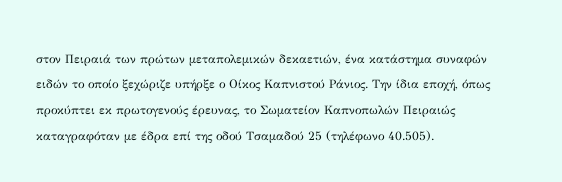στον Πειραιά των πρώτων μεταπολεμικών δεκαετιών, ένα κατάστημα συναφών ειδών το οποίο ξεχώριζε υπήρξε ο Οίκος Καπνιστού Ράνιος. Την ίδια εποχή, όπως προκύπτει εκ πρωτογενούς έρευνας, το Σωματείον Καπνοπωλών Πειραιώς καταγραφόταν με έδρα επί της οδού Τσαμαδού 25 (τηλέφωνο 40.505).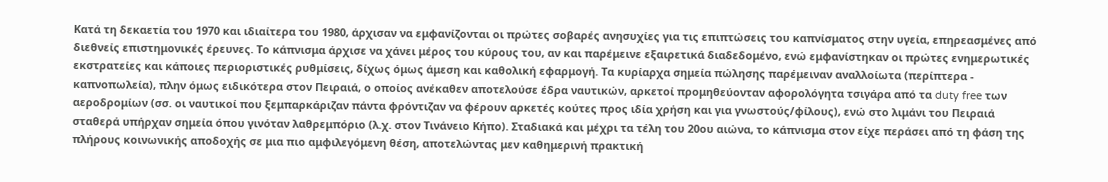Κατά τη δεκαετία του 1970 και ιδιαίτερα του 1980, άρχισαν να εμφανίζονται οι πρώτες σοβαρές ανησυχίες για τις επιπτώσεις του καπνίσματος στην υγεία, επηρεασμένες από διεθνείς επιστημονικές έρευνες. Το κάπνισμα άρχισε να χάνει μέρος του κύρους του, αν και παρέμεινε εξαιρετικά διαδεδομένο, ενώ εμφανίστηκαν οι πρώτες ενημερωτικές εκστρατείες και κάποιες περιοριστικές ρυθμίσεις, δίχως όμως άμεση και καθολική εφαρμογή. Τα κυρίαρχα σημεία πώλησης παρέμειναν αναλλοίωτα (περίπτερα - καπνοπωλεία), πλην όμως ειδικότερα στον Πειραιά, ο οποίος ανέκαθεν αποτελούσε έδρα ναυτικών, αρκετοί προμηθεύονταν αφορολόγητα τσιγάρα από τα duty free των αεροδρομίων (σσ. οι ναυτικοί που ξεμπαρκάριζαν πάντα φρόντιζαν να φέρουν αρκετές κούτες προς ιδία χρήση και για γνωστούς/φίλους), ενώ στο λιμάνι του Πειραιά σταθερά υπήρχαν σημεία όπου γινόταν λαθρεμπόριο (λ.χ. στον Τινάνειο Κήπο). Σταδιακά και μέχρι τα τέλη του 20ου αιώνα, το κάπνισμα στον είχε περάσει από τη φάση της πλήρους κοινωνικής αποδοχής σε μια πιο αμφιλεγόμενη θέση, αποτελώντας μεν καθημερινή πρακτική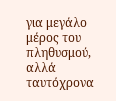για μεγάλο μέρος του πληθυσμού, αλλά ταυτόχρονα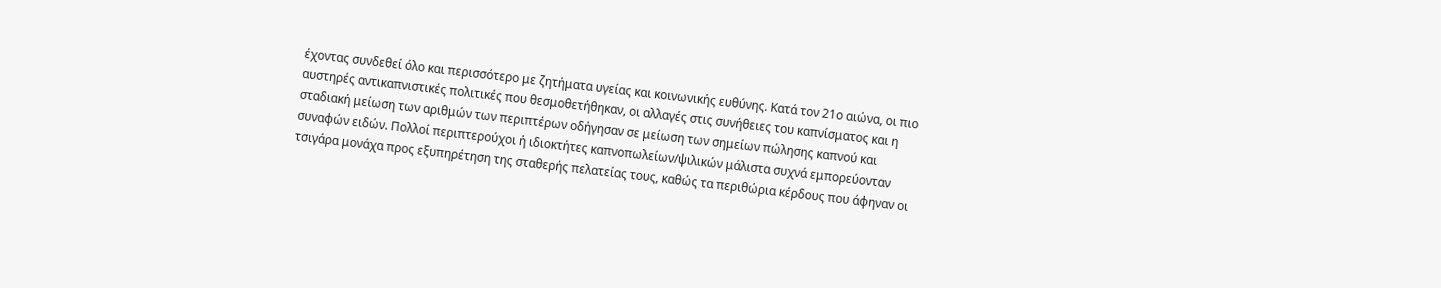έχοντας συνδεθεί όλο και περισσότερο με ζητήματα υγείας και κοινωνικής ευθύνης. Κατά τον 21ο αιώνα, οι πιο αυστηρές αντικαπνιστικές πολιτικές που θεσμοθετήθηκαν, οι αλλαγές στις συνήθειες του καπνίσματος και η σταδιακή μείωση των αριθμών των περιπτέρων οδήγησαν σε μείωση των σημείων πώλησης καπνού και συναφών ειδών. Πολλοί περιπτερούχοι ή ιδιοκτήτες καπνοπωλείων/ψιλικών μάλιστα συχνά εμπορεύονταν τσιγάρα μονάχα προς εξυπηρέτηση της σταθερής πελατείας τους, καθώς τα περιθώρια κέρδους που άφηναν οι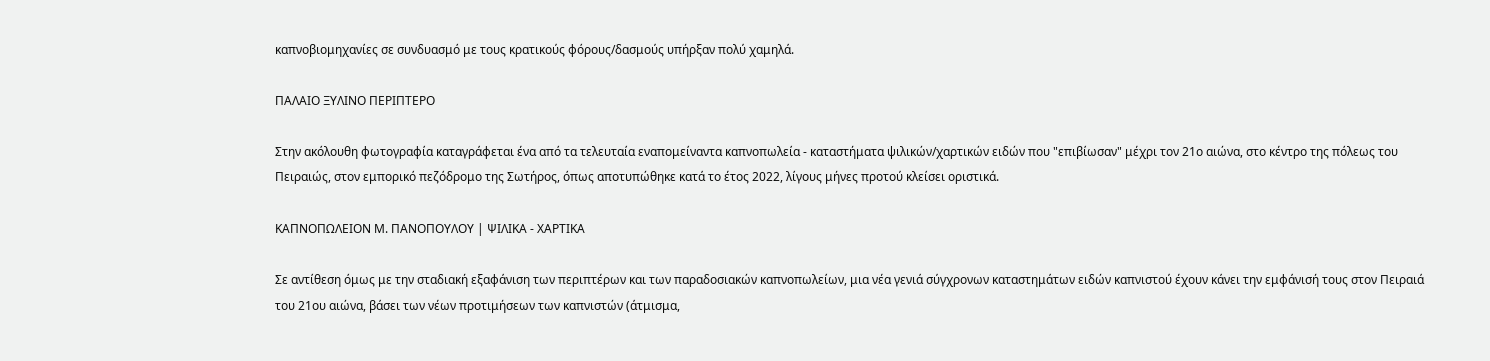καπνοβιομηχανίες σε συνδυασμό με τους κρατικούς φόρους/δασμούς υπήρξαν πολύ χαμηλά.

ΠΑΛΑΙΟ ΞΥΛΙΝΟ ΠΕΡΙΠΤΕΡΟ

Στην ακόλουθη φωτογραφία καταγράφεται ένα από τα τελευταία εναπομείναντα καπνοπωλεία - καταστήματα ψιλικών/χαρτικών ειδών που "επιβίωσαν" μέχρι τον 21ο αιώνα, στο κέντρο της πόλεως του Πειραιώς, στον εμπορικό πεζόδρομο της Σωτήρος, όπως αποτυπώθηκε κατά το έτος 2022, λίγους μήνες προτού κλείσει οριστικά.

ΚΑΠΝΟΠΩΛΕΙΟΝ Μ. ΠΑΝΟΠΟΥΛΟΥ | ΨΙΛΙΚΑ - ΧΑΡΤΙΚΑ

Σε αντίθεση όμως με την σταδιακή εξαφάνιση των περιπτέρων και των παραδοσιακών καπνοπωλείων, μια νέα γενιά σύγχρονων καταστημάτων ειδών καπνιστού έχουν κάνει την εμφάνισή τους στον Πειραιά του 21ου αιώνα, βάσει των νέων προτιμήσεων των καπνιστών (άτμισμα,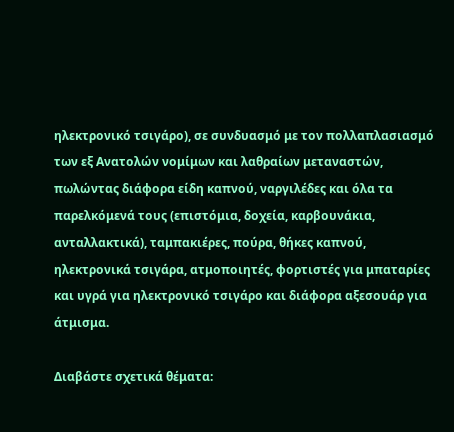ηλεκτρονικό τσιγάρο), σε συνδυασμό με τον πολλαπλασιασμό των εξ Ανατολών νομίμων και λαθραίων μεταναστών, πωλώντας διάφορα είδη καπνού, ναργιλέδες και όλα τα παρελκόμενά τους (επιστόμια, δοχεία, καρβουνάκια, ανταλλακτικά), ταμπακιέρες, πούρα, θήκες καπνού, ηλεκτρονικά τσιγάρα, ατμοποιητές, φορτιστές για μπαταρίες και υγρά για ηλεκτρονικό τσιγάρο και διάφορα αξεσουάρ για άτμισμα.

Διαβάστε σχετικά θέματα: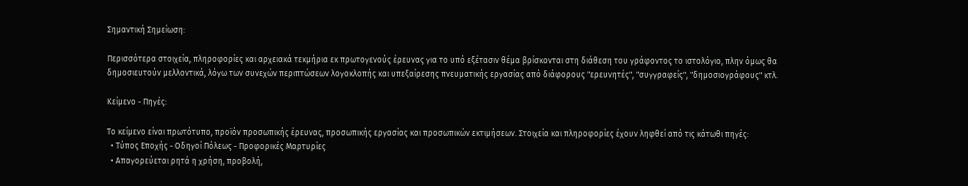Σημαντική Σημείωση:

Περισσότερα στοιχεία, πληροφορίες και αρχειακά τεκμήρια εκ πρωτογενούς έρευνας για το υπό εξέτασιν θέμα βρίσκονται στη διάθεση του γράφοντος το ιστολόγιο, πλην όμως θα δημοσιευτούν μελλοντικά, λόγω των συνεχών περιπτώσεων λογοκλοπής και υπεξαίρεσης πνευματικής εργασίας από διάφορους "ερευνητές", "συγγραφείς", "δημοσιογράφους" κτλ.

Κείμενο - Πηγές:

Το κείμενο είναι πρωτότυπο, προϊόν προσωπικής έρευνας, προσωπικής εργασίας και προσωπικών εκτιμήσεων. Στοιχεία και πληροφορίες έχουν ληφθεί από τις κάτωθι πηγές:
  • Τύπος Εποχής - Οδηγοί Πόλεως - Προφορικές Μαρτυρίες
  • Απαγορεύεται ρητά η χρήση, προβολή,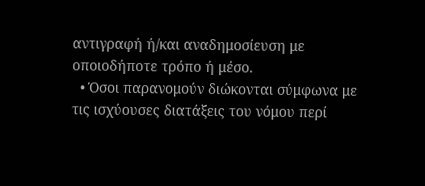αντιγραφή ή/και αναδημοσίευση με οποιοδήποτε τρόπο ή μέσο.
  • Όσοι παρανομούν διώκονται σύμφωνα με τις ισχύουσες διατάξεις του νόμου περί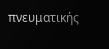πνευματικής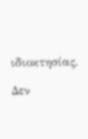ιδιοκτησίας.

Δεν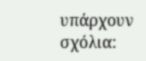υπάρχουν σχόλια: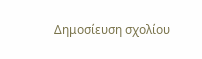Δημοσίευση σχολίου